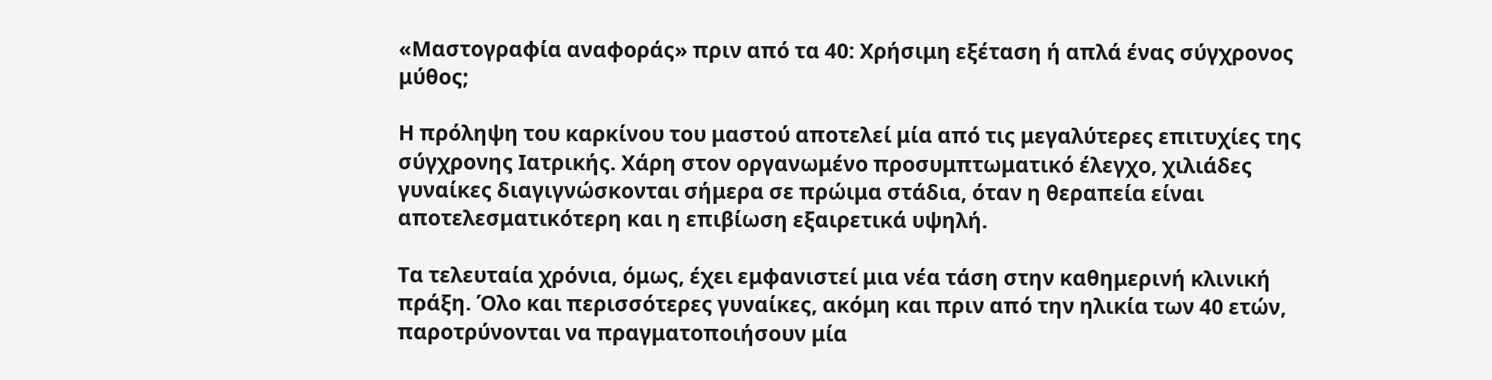«Μαστογραφία αναφοράς» πριν από τα 40: Χρήσιμη εξέταση ή απλά ένας σύγχρονος μύθος;

Η πρόληψη του καρκίνου του μαστού αποτελεί μία από τις μεγαλύτερες επιτυχίες της σύγχρονης Ιατρικής. Χάρη στον οργανωμένο προσυμπτωματικό έλεγχο, χιλιάδες γυναίκες διαγιγνώσκονται σήμερα σε πρώιμα στάδια, όταν η θεραπεία είναι αποτελεσματικότερη και η επιβίωση εξαιρετικά υψηλή.

Τα τελευταία χρόνια, όμως, έχει εμφανιστεί μια νέα τάση στην καθημερινή κλινική πράξη. Όλο και περισσότερες γυναίκες, ακόμη και πριν από την ηλικία των 40 ετών, παροτρύνονται να πραγματοποιήσουν μία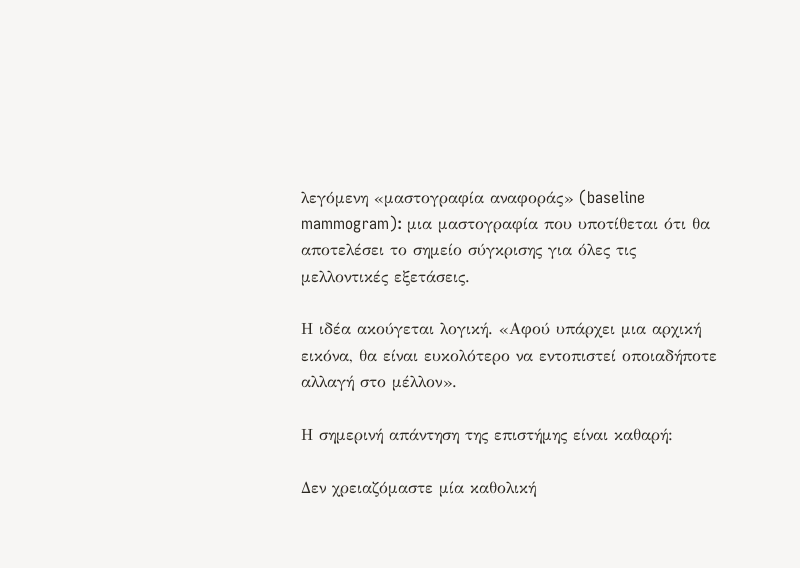λεγόμενη «μαστογραφία αναφοράς» (baseline mammogram): μια μαστογραφία που υποτίθεται ότι θα αποτελέσει το σημείο σύγκρισης για όλες τις μελλοντικές εξετάσεις.

Η ιδέα ακούγεται λογική. «Αφού υπάρχει μια αρχική εικόνα, θα είναι ευκολότερο να εντοπιστεί οποιαδήποτε αλλαγή στο μέλλον».

Η σημερινή απάντηση της επιστήμης είναι καθαρή:

Δεν χρειαζόμαστε μία καθολική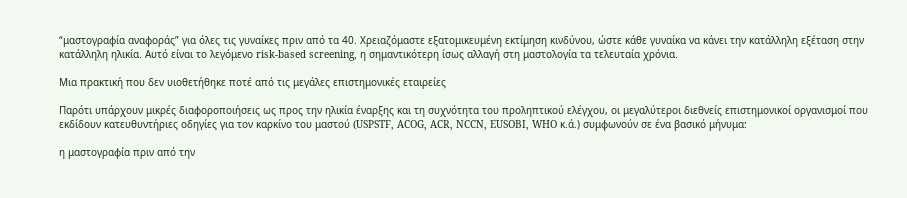“μαστογραφία αναφοράς” για όλες τις γυναίκες πριν από τα 40. Χρειαζόμαστε εξατομικευμένη εκτίμηση κινδύνου, ώστε κάθε γυναίκα να κάνει την κατάλληλη εξέταση στην κατάλληλη ηλικία. Αυτό είναι το λεγόμενο risk-based screening, η σημαντικότερη ίσως αλλαγή στη μαστολογία τα τελευταία χρόνια.

Μια πρακτική που δεν υιοθετήθηκε ποτέ από τις μεγάλες επιστημονικές εταιρείες

Παρότι υπάρχουν μικρές διαφοροποιήσεις ως προς την ηλικία έναρξης και τη συχνότητα του προληπτικού ελέγχου, οι μεγαλύτεροι διεθνείς επιστημονικοί οργανισμοί που εκδίδουν κατευθυντήριες οδηγίες για τον καρκίνο του μαστού (USPSTF, ACOG, ACR, NCCN, EUSOBI, WHO κ.ά.) συμφωνούν σε ένα βασικό μήνυμα:

η μαστογραφία πριν από την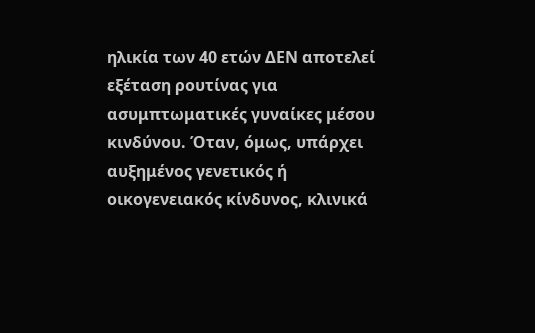ηλικία των 40 ετών ΔΕΝ αποτελεί εξέταση ρουτίνας για ασυμπτωματικές γυναίκες μέσου κινδύνου. Όταν, όμως, υπάρχει αυξημένος γενετικός ή οικογενειακός κίνδυνος, κλινικά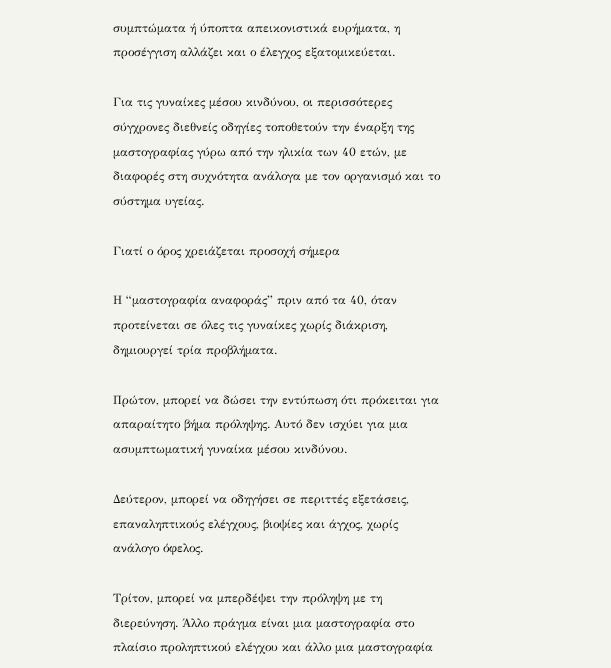συμπτώματα ή ύποπτα απεικονιστικά ευρήματα, η προσέγγιση αλλάζει και ο έλεγχος εξατομικεύεται.

Για τις γυναίκες μέσου κινδύνου, οι περισσότερες σύγχρονες διεθνείς οδηγίες τοποθετούν την έναρξη της μαστογραφίας γύρω από την ηλικία των 40 ετών, με διαφορές στη συχνότητα ανάλογα με τον οργανισμό και το σύστημα υγείας.

Γιατί ο όρος χρειάζεται προσοχή σήμερα

Η “μαστογραφία αναφοράς” πριν από τα 40, όταν προτείνεται σε όλες τις γυναίκες χωρίς διάκριση, δημιουργεί τρία προβλήματα.

Πρώτον, μπορεί να δώσει την εντύπωση ότι πρόκειται για απαραίτητο βήμα πρόληψης. Αυτό δεν ισχύει για μια ασυμπτωματική γυναίκα μέσου κινδύνου.

Δεύτερον, μπορεί να οδηγήσει σε περιττές εξετάσεις, επαναληπτικούς ελέγχους, βιοψίες και άγχος, χωρίς ανάλογο όφελος.

Τρίτον, μπορεί να μπερδέψει την πρόληψη με τη διερεύνηση. Άλλο πράγμα είναι μια μαστογραφία στο πλαίσιο προληπτικού ελέγχου και άλλο μια μαστογραφία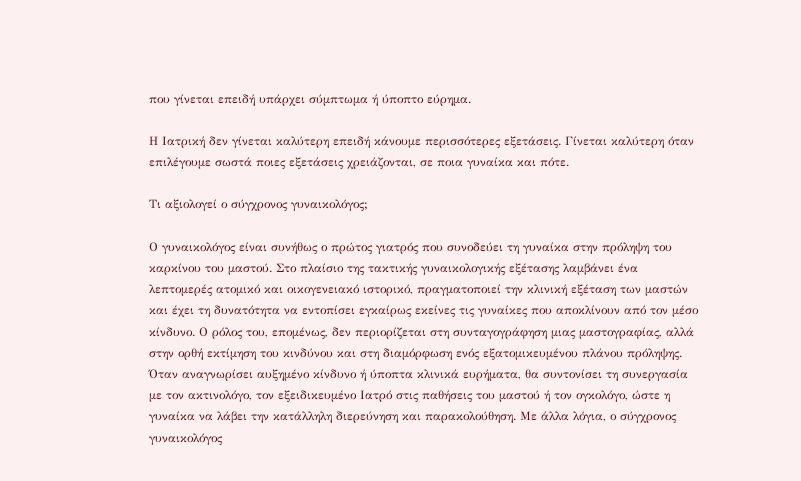που γίνεται επειδή υπάρχει σύμπτωμα ή ύποπτο εύρημα.

Η Ιατρική δεν γίνεται καλύτερη επειδή κάνουμε περισσότερες εξετάσεις. Γίνεται καλύτερη όταν επιλέγουμε σωστά ποιες εξετάσεις χρειάζονται, σε ποια γυναίκα και πότε.

Τι αξιολογεί ο σύγχρονος γυναικολόγος;

Ο γυναικολόγος είναι συνήθως ο πρώτος γιατρός που συνοδεύει τη γυναίκα στην πρόληψη του καρκίνου του μαστού. Στο πλαίσιο της τακτικής γυναικολογικής εξέτασης λαμβάνει ένα λεπτομερές ατομικό και οικογενειακό ιστορικό, πραγματοποιεί την κλινική εξέταση των μαστών και έχει τη δυνατότητα να εντοπίσει εγκαίρως εκείνες τις γυναίκες που αποκλίνουν από τον μέσο κίνδυνο. Ο ρόλος του, επομένως, δεν περιορίζεται στη συνταγογράφηση μιας μαστογραφίας, αλλά στην ορθή εκτίμηση του κινδύνου και στη διαμόρφωση ενός εξατομικευμένου πλάνου πρόληψης. Όταν αναγνωρίσει αυξημένο κίνδυνο ή ύποπτα κλινικά ευρήματα, θα συντονίσει τη συνεργασία με τον ακτινολόγο, τον εξειδικευμένο Ιατρό στις παθήσεις του μαστού ή τον ογκολόγο, ώστε η γυναίκα να λάβει την κατάλληλη διερεύνηση και παρακολούθηση. Με άλλα λόγια, ο σύγχρονος γυναικολόγος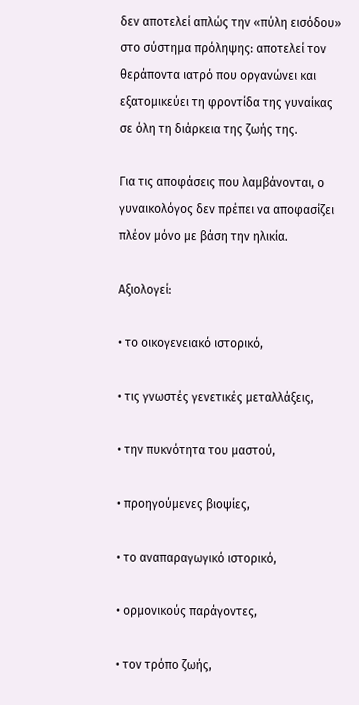δεν αποτελεί απλώς την «πύλη εισόδου» στο σύστημα πρόληψης: αποτελεί τον θεράποντα ιατρό που οργανώνει και εξατομικεύει τη φροντίδα της γυναίκας σε όλη τη διάρκεια της ζωής της.

Για τις αποφάσεις που λαμβάνονται, ο γυναικολόγος δεν πρέπει να αποφασίζει πλέον μόνο με βάση την ηλικία.

Αξιολογεί:

• το οικογενειακό ιστορικό,

• τις γνωστές γενετικές μεταλλάξεις,

• την πυκνότητα του μαστού,

• προηγούμενες βιοψίες,

• το αναπαραγωγικό ιστορικό,

• ορμονικούς παράγοντες,

• τον τρόπο ζωής,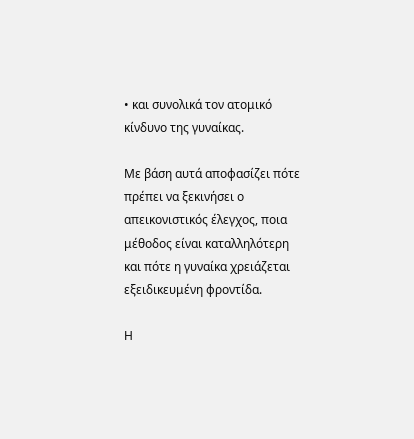• και συνολικά τον ατομικό κίνδυνο της γυναίκας.

Με βάση αυτά αποφασίζει πότε πρέπει να ξεκινήσει ο απεικονιστικός έλεγχος, ποια μέθοδος είναι καταλληλότερη και πότε η γυναίκα χρειάζεται εξειδικευμένη φροντίδα.

Η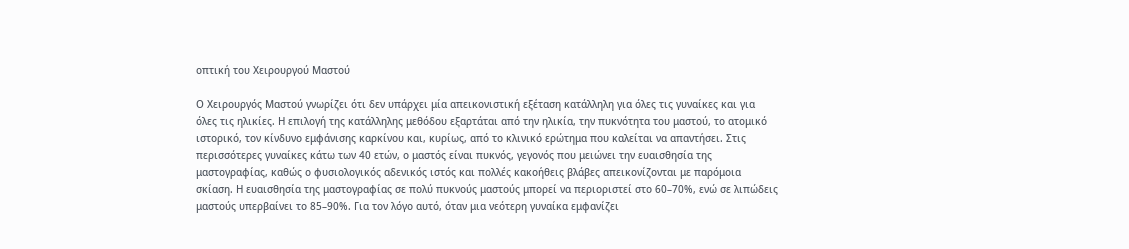οπτική του Χειρουργού Μαστού

Ο Χειρουργός Μαστού γνωρίζει ότι δεν υπάρχει μία απεικονιστική εξέταση κατάλληλη για όλες τις γυναίκες και για όλες τις ηλικίες. Η επιλογή της κατάλληλης μεθόδου εξαρτάται από την ηλικία, την πυκνότητα του μαστού, το ατομικό ιστορικό, τον κίνδυνο εμφάνισης καρκίνου και, κυρίως, από το κλινικό ερώτημα που καλείται να απαντήσει. Στις περισσότερες γυναίκες κάτω των 40 ετών, ο μαστός είναι πυκνός, γεγονός που μειώνει την ευαισθησία της μαστογραφίας, καθώς ο φυσιολογικός αδενικός ιστός και πολλές κακοήθεις βλάβες απεικονίζονται με παρόμοια σκίαση. Η ευαισθησία της μαστογραφίας σε πολύ πυκνούς μαστούς μπορεί να περιοριστεί στο 60–70%, ενώ σε λιπώδεις μαστούς υπερβαίνει το 85–90%. Για τον λόγο αυτό, όταν μια νεότερη γυναίκα εμφανίζει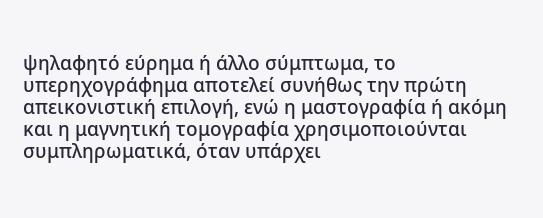ψηλαφητό εύρημα ή άλλο σύμπτωμα, το υπερηχογράφημα αποτελεί συνήθως την πρώτη απεικονιστική επιλογή, ενώ η μαστογραφία ή ακόμη και η μαγνητική τομογραφία χρησιμοποιούνται συμπληρωματικά, όταν υπάρχει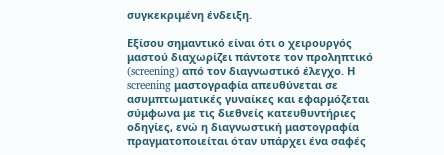συγκεκριμένη ένδειξη.

Εξίσου σημαντικό είναι ότι ο χειρουργός μαστού διαχωρίζει πάντοτε τον προληπτικό (screening) από τον διαγνωστικό έλεγχο. Η screening μαστογραφία απευθύνεται σε ασυμπτωματικές γυναίκες και εφαρμόζεται σύμφωνα με τις διεθνείς κατευθυντήριες οδηγίες, ενώ η διαγνωστική μαστογραφία πραγματοποιείται όταν υπάρχει ένα σαφές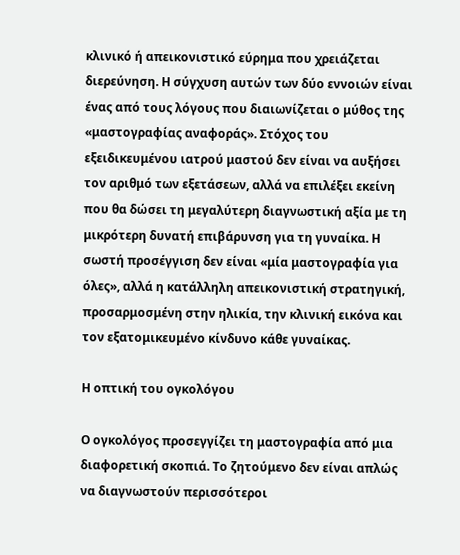κλινικό ή απεικονιστικό εύρημα που χρειάζεται διερεύνηση. Η σύγχυση αυτών των δύο εννοιών είναι ένας από τους λόγους που διαιωνίζεται ο μύθος της «μαστογραφίας αναφοράς». Στόχος του εξειδικευμένου ιατρού μαστού δεν είναι να αυξήσει τον αριθμό των εξετάσεων, αλλά να επιλέξει εκείνη που θα δώσει τη μεγαλύτερη διαγνωστική αξία με τη μικρότερη δυνατή επιβάρυνση για τη γυναίκα. Η σωστή προσέγγιση δεν είναι «μία μαστογραφία για όλες», αλλά η κατάλληλη απεικονιστική στρατηγική, προσαρμοσμένη στην ηλικία, την κλινική εικόνα και τον εξατομικευμένο κίνδυνο κάθε γυναίκας.

Η οπτική του ογκολόγου

Ο ογκολόγος προσεγγίζει τη μαστογραφία από μια διαφορετική σκοπιά. Το ζητούμενο δεν είναι απλώς να διαγνωστούν περισσότεροι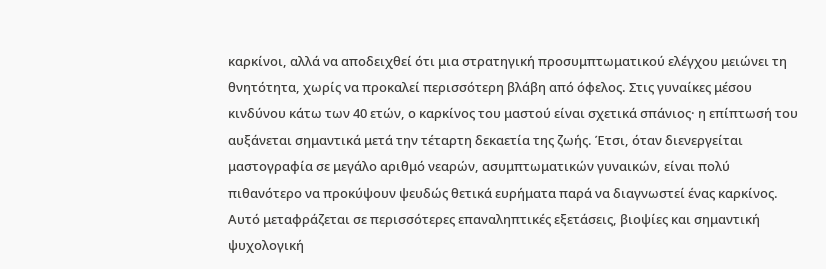καρκίνοι, αλλά να αποδειχθεί ότι μια στρατηγική προσυμπτωματικού ελέγχου μειώνει τη θνητότητα, χωρίς να προκαλεί περισσότερη βλάβη από όφελος. Στις γυναίκες μέσου κινδύνου κάτω των 40 ετών, ο καρκίνος του μαστού είναι σχετικά σπάνιος· η επίπτωσή του αυξάνεται σημαντικά μετά την τέταρτη δεκαετία της ζωής. Έτσι, όταν διενεργείται μαστογραφία σε μεγάλο αριθμό νεαρών, ασυμπτωματικών γυναικών, είναι πολύ πιθανότερο να προκύψουν ψευδώς θετικά ευρήματα παρά να διαγνωστεί ένας καρκίνος. Αυτό μεταφράζεται σε περισσότερες επαναληπτικές εξετάσεις, βιοψίες και σημαντική ψυχολογική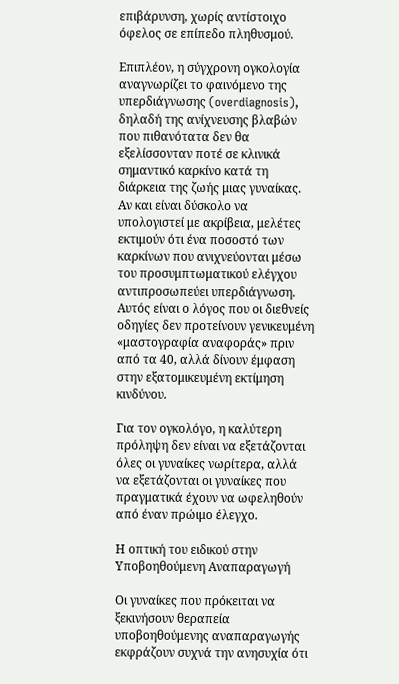επιβάρυνση, χωρίς αντίστοιχο όφελος σε επίπεδο πληθυσμού.

Επιπλέον, η σύγχρονη ογκολογία αναγνωρίζει το φαινόμενο της υπερδιάγνωσης (overdiagnosis), δηλαδή της ανίχνευσης βλαβών που πιθανότατα δεν θα εξελίσσονταν ποτέ σε κλινικά σημαντικό καρκίνο κατά τη διάρκεια της ζωής μιας γυναίκας. Αν και είναι δύσκολο να υπολογιστεί με ακρίβεια, μελέτες εκτιμούν ότι ένα ποσοστό των καρκίνων που ανιχνεύονται μέσω του προσυμπτωματικού ελέγχου αντιπροσωπεύει υπερδιάγνωση. Αυτός είναι ο λόγος που οι διεθνείς οδηγίες δεν προτείνουν γενικευμένη «μαστογραφία αναφοράς» πριν από τα 40, αλλά δίνουν έμφαση στην εξατομικευμένη εκτίμηση κινδύνου.

Για τον ογκολόγο, η καλύτερη πρόληψη δεν είναι να εξετάζονται όλες οι γυναίκες νωρίτερα, αλλά να εξετάζονται οι γυναίκες που πραγματικά έχουν να ωφεληθούν από έναν πρώιμο έλεγχο.

Η οπτική του ειδικού στην Υποβοηθούμενη Αναπαραγωγή

Οι γυναίκες που πρόκειται να ξεκινήσουν θεραπεία υποβοηθούμενης αναπαραγωγής εκφράζουν συχνά την ανησυχία ότι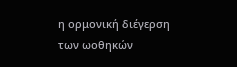η ορμονική διέγερση των ωοθηκών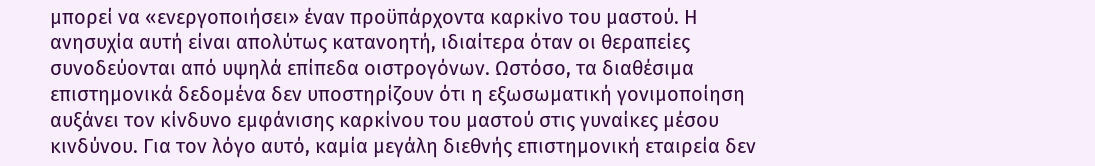μπορεί να «ενεργοποιήσει» έναν προϋπάρχοντα καρκίνο του μαστού. Η ανησυχία αυτή είναι απολύτως κατανοητή, ιδιαίτερα όταν οι θεραπείες συνοδεύονται από υψηλά επίπεδα οιστρογόνων. Ωστόσο, τα διαθέσιμα επιστημονικά δεδομένα δεν υποστηρίζουν ότι η εξωσωματική γονιμοποίηση αυξάνει τον κίνδυνο εμφάνισης καρκίνου του μαστού στις γυναίκες μέσου κινδύνου. Για τον λόγο αυτό, καμία μεγάλη διεθνής επιστημονική εταιρεία δεν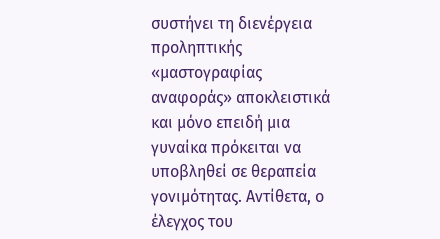συστήνει τη διενέργεια προληπτικής «μαστογραφίας αναφοράς» αποκλειστικά και μόνο επειδή μια γυναίκα πρόκειται να υποβληθεί σε θεραπεία γονιμότητας. Αντίθετα, ο έλεγχος του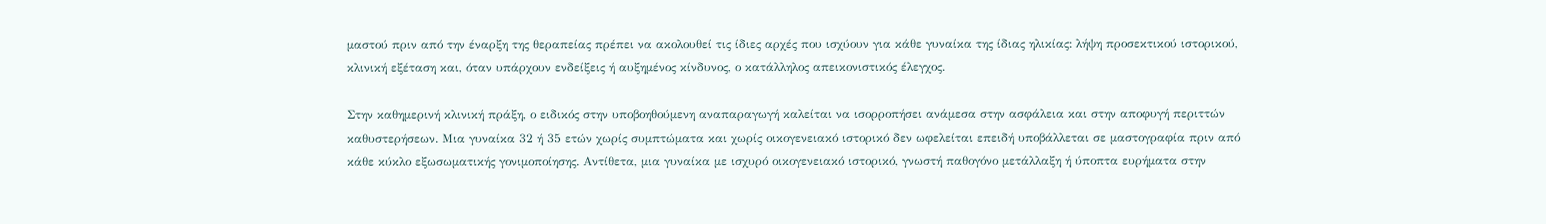μαστού πριν από την έναρξη της θεραπείας πρέπει να ακολουθεί τις ίδιες αρχές που ισχύουν για κάθε γυναίκα της ίδιας ηλικίας: λήψη προσεκτικού ιστορικού, κλινική εξέταση και, όταν υπάρχουν ενδείξεις ή αυξημένος κίνδυνος, ο κατάλληλος απεικονιστικός έλεγχος.

Στην καθημερινή κλινική πράξη, ο ειδικός στην υποβοηθούμενη αναπαραγωγή καλείται να ισορροπήσει ανάμεσα στην ασφάλεια και στην αποφυγή περιττών καθυστερήσεων. Μια γυναίκα 32 ή 35 ετών χωρίς συμπτώματα και χωρίς οικογενειακό ιστορικό δεν ωφελείται επειδή υποβάλλεται σε μαστογραφία πριν από κάθε κύκλο εξωσωματικής γονιμοποίησης. Αντίθετα, μια γυναίκα με ισχυρό οικογενειακό ιστορικό, γνωστή παθογόνο μετάλλαξη ή ύποπτα ευρήματα στην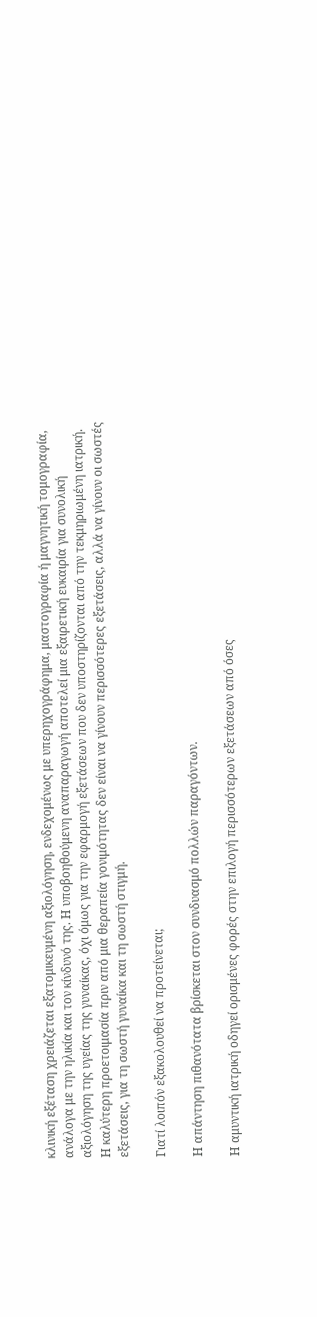κλινική εξέταση χρειάζεται εξατομικευμένη αξιολόγηση, ενδεχομένως με υπερηχογράφημα, μαστογραφία ή μαγνητική τομογραφία, ανάλογα με την ηλικία και τον κίνδυνό της. Η υποβοηθούμενη αναπαραγωγή αποτελεί μια εξαιρετική ευκαιρία για συνολική αξιολόγηση της υγείας της γυναίκας, όχι όμως για την εφαρμογή εξετάσεων που δεν υποστηρίζονται από την τεκμηριωμένη ιατρική. Η καλύτερη προετοιμασία πριν από μια θεραπεία γονιμότητας δεν είναι να γίνουν περισσότερες εξετάσεις, αλλά να γίνουν οι σωστές εξετάσεις, για τη σωστή γυναίκα και τη σωστή στιγμή.

Γιατί λοιπόν εξακολουθεί να προτείνεται;

Η απάντηση πιθανότατα βρίσκεται στον συνδυασμό πολλών παραγόντων.

Η αμυντική ιατρική οδηγεί ορισμένες φορές στην επιλογή περισσότερων εξετάσεων από όσες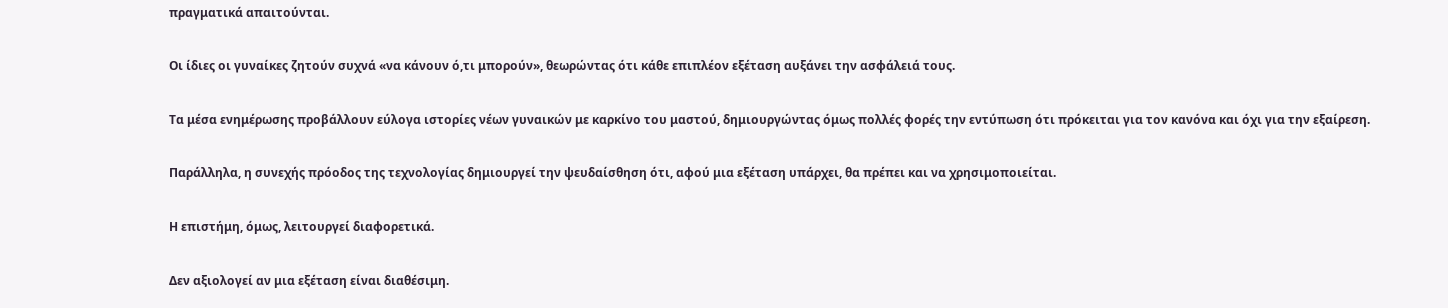πραγματικά απαιτούνται.

Οι ίδιες οι γυναίκες ζητούν συχνά «να κάνουν ό,τι μπορούν», θεωρώντας ότι κάθε επιπλέον εξέταση αυξάνει την ασφάλειά τους.

Τα μέσα ενημέρωσης προβάλλουν εύλογα ιστορίες νέων γυναικών με καρκίνο του μαστού, δημιουργώντας όμως πολλές φορές την εντύπωση ότι πρόκειται για τον κανόνα και όχι για την εξαίρεση.

Παράλληλα, η συνεχής πρόοδος της τεχνολογίας δημιουργεί την ψευδαίσθηση ότι, αφού μια εξέταση υπάρχει, θα πρέπει και να χρησιμοποιείται.

Η επιστήμη, όμως, λειτουργεί διαφορετικά.

Δεν αξιολογεί αν μια εξέταση είναι διαθέσιμη.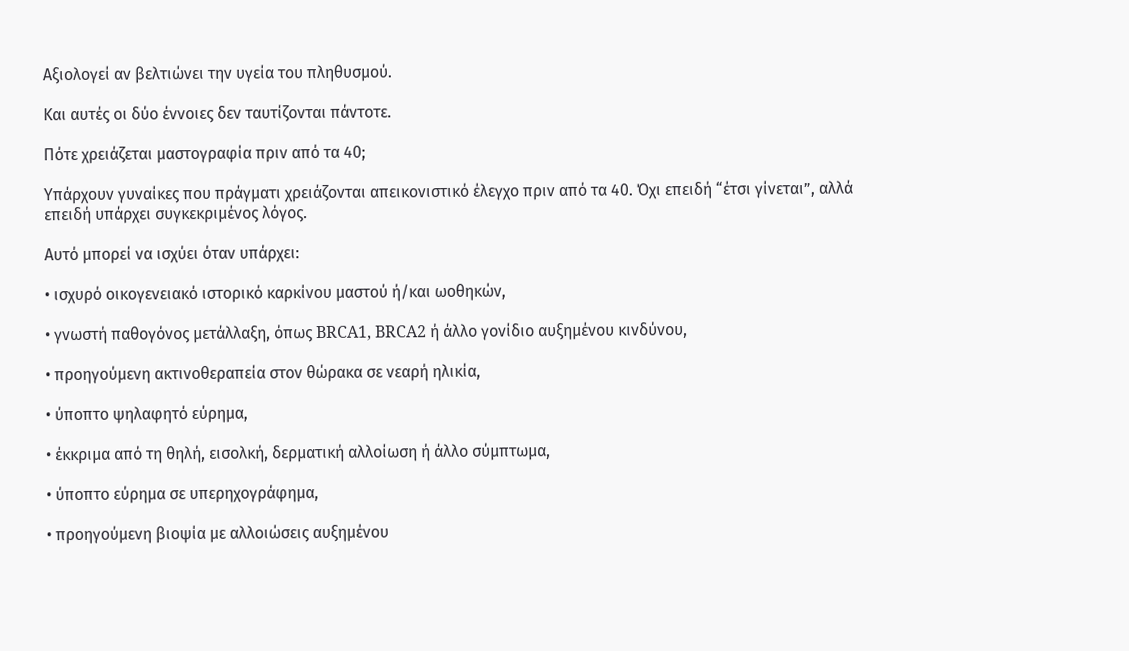Αξιολογεί αν βελτιώνει την υγεία του πληθυσμού.

Και αυτές οι δύο έννοιες δεν ταυτίζονται πάντοτε.

Πότε χρειάζεται μαστογραφία πριν από τα 40;

Υπάρχουν γυναίκες που πράγματι χρειάζονται απεικονιστικό έλεγχο πριν από τα 40. Όχι επειδή “έτσι γίνεται”, αλλά επειδή υπάρχει συγκεκριμένος λόγος.

Αυτό μπορεί να ισχύει όταν υπάρχει:

• ισχυρό οικογενειακό ιστορικό καρκίνου μαστού ή/και ωοθηκών,

• γνωστή παθογόνος μετάλλαξη, όπως BRCA1, BRCA2 ή άλλο γονίδιο αυξημένου κινδύνου,

• προηγούμενη ακτινοθεραπεία στον θώρακα σε νεαρή ηλικία,

• ύποπτο ψηλαφητό εύρημα,

• έκκριμα από τη θηλή, εισολκή, δερματική αλλοίωση ή άλλο σύμπτωμα,

• ύποπτο εύρημα σε υπερηχογράφημα,

• προηγούμενη βιοψία με αλλοιώσεις αυξημένου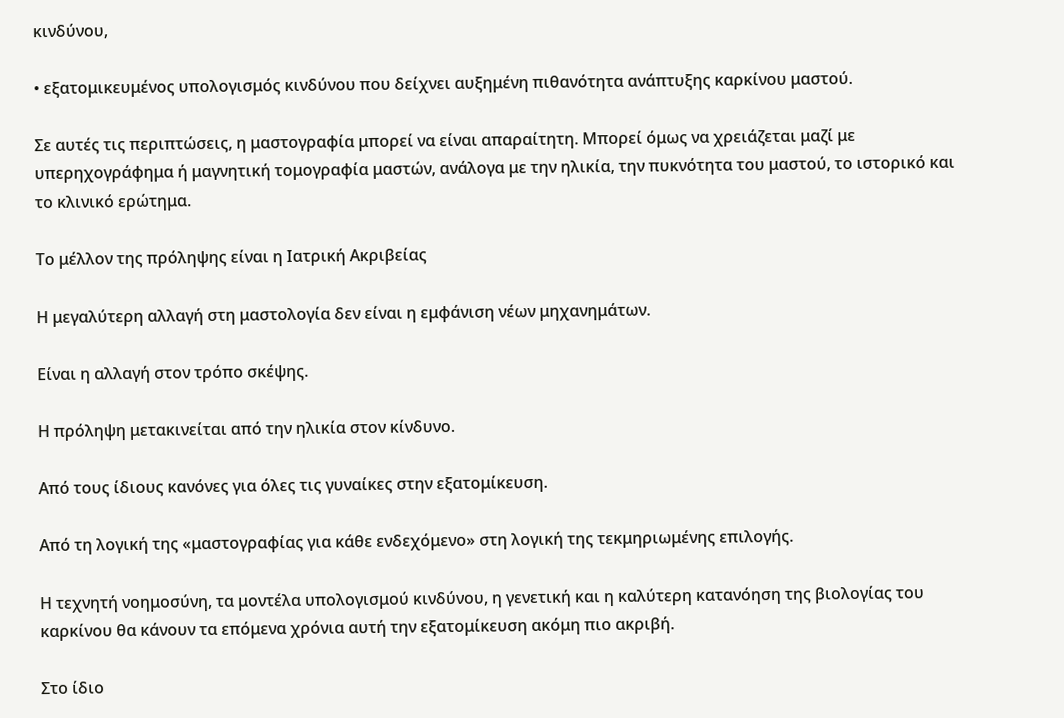κινδύνου,

• εξατομικευμένος υπολογισμός κινδύνου που δείχνει αυξημένη πιθανότητα ανάπτυξης καρκίνου μαστού.

Σε αυτές τις περιπτώσεις, η μαστογραφία μπορεί να είναι απαραίτητη. Μπορεί όμως να χρειάζεται μαζί με υπερηχογράφημα ή μαγνητική τομογραφία μαστών, ανάλογα με την ηλικία, την πυκνότητα του μαστού, το ιστορικό και το κλινικό ερώτημα.

Το μέλλον της πρόληψης είναι η Ιατρική Ακριβείας

Η μεγαλύτερη αλλαγή στη μαστολογία δεν είναι η εμφάνιση νέων μηχανημάτων.

Είναι η αλλαγή στον τρόπο σκέψης.

Η πρόληψη μετακινείται από την ηλικία στον κίνδυνο.

Από τους ίδιους κανόνες για όλες τις γυναίκες στην εξατομίκευση.

Από τη λογική της «μαστογραφίας για κάθε ενδεχόμενο» στη λογική της τεκμηριωμένης επιλογής.

Η τεχνητή νοημοσύνη, τα μοντέλα υπολογισμού κινδύνου, η γενετική και η καλύτερη κατανόηση της βιολογίας του καρκίνου θα κάνουν τα επόμενα χρόνια αυτή την εξατομίκευση ακόμη πιο ακριβή.

Στο ίδιο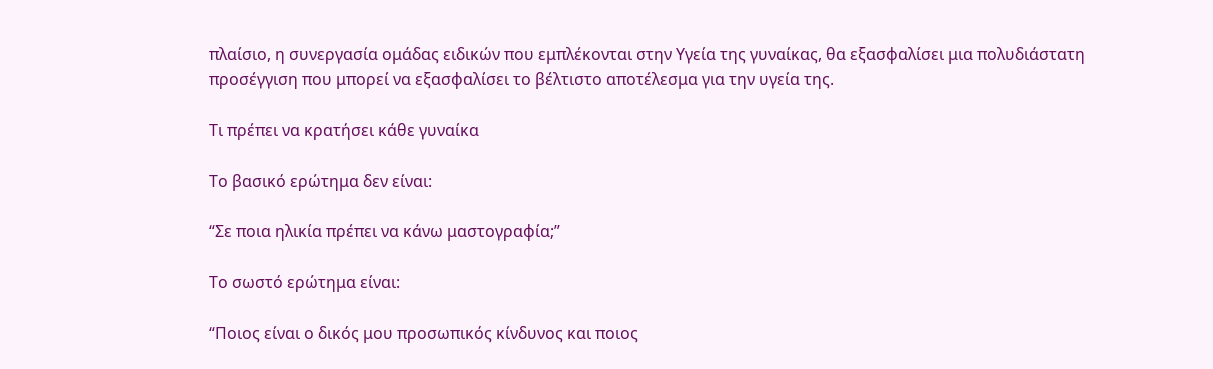πλαίσιο, η συνεργασία ομάδας ειδικών που εμπλέκονται στην Υγεία της γυναίκας, θα εξασφαλίσει μια πολυδιάστατη προσέγγιση που μπορεί να εξασφαλίσει το βέλτιστο αποτέλεσμα για την υγεία της.

Τι πρέπει να κρατήσει κάθε γυναίκα

Το βασικό ερώτημα δεν είναι:

“Σε ποια ηλικία πρέπει να κάνω μαστογραφία;”

Το σωστό ερώτημα είναι:

“Ποιος είναι ο δικός μου προσωπικός κίνδυνος και ποιος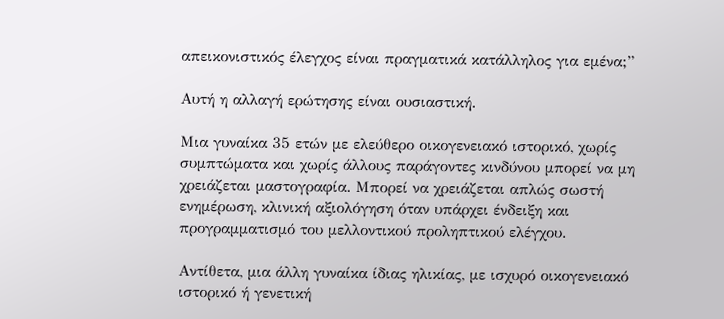απεικονιστικός έλεγχος είναι πραγματικά κατάλληλος για εμένα;”

Αυτή η αλλαγή ερώτησης είναι ουσιαστική.

Μια γυναίκα 35 ετών με ελεύθερο οικογενειακό ιστορικό, χωρίς συμπτώματα και χωρίς άλλους παράγοντες κινδύνου μπορεί να μη χρειάζεται μαστογραφία. Μπορεί να χρειάζεται απλώς σωστή ενημέρωση, κλινική αξιολόγηση όταν υπάρχει ένδειξη και προγραμματισμό του μελλοντικού προληπτικού ελέγχου.

Αντίθετα, μια άλλη γυναίκα ίδιας ηλικίας, με ισχυρό οικογενειακό ιστορικό ή γενετική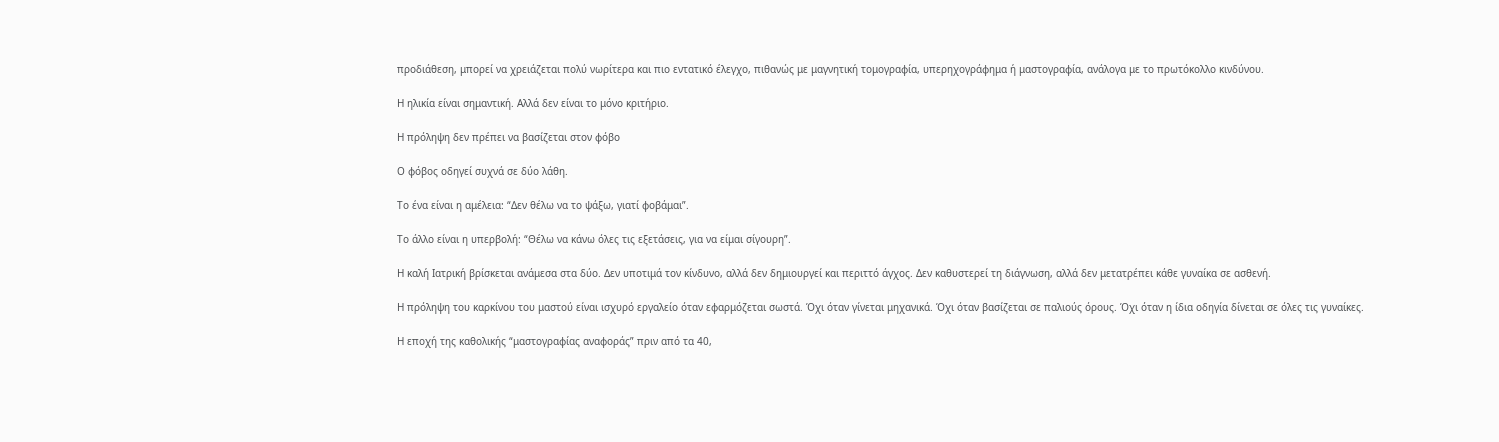προδιάθεση, μπορεί να χρειάζεται πολύ νωρίτερα και πιο εντατικό έλεγχο, πιθανώς με μαγνητική τομογραφία, υπερηχογράφημα ή μαστογραφία, ανάλογα με το πρωτόκολλο κινδύνου.

Η ηλικία είναι σημαντική. Αλλά δεν είναι το μόνο κριτήριο.

Η πρόληψη δεν πρέπει να βασίζεται στον φόβο

Ο φόβος οδηγεί συχνά σε δύο λάθη.

Το ένα είναι η αμέλεια: “Δεν θέλω να το ψάξω, γιατί φοβάμαι”.

Το άλλο είναι η υπερβολή: “Θέλω να κάνω όλες τις εξετάσεις, για να είμαι σίγουρη”.

Η καλή Ιατρική βρίσκεται ανάμεσα στα δύο. Δεν υποτιμά τον κίνδυνο, αλλά δεν δημιουργεί και περιττό άγχος. Δεν καθυστερεί τη διάγνωση, αλλά δεν μετατρέπει κάθε γυναίκα σε ασθενή.

Η πρόληψη του καρκίνου του μαστού είναι ισχυρό εργαλείο όταν εφαρμόζεται σωστά. Όχι όταν γίνεται μηχανικά. Όχι όταν βασίζεται σε παλιούς όρους. Όχι όταν η ίδια οδηγία δίνεται σε όλες τις γυναίκες.

Η εποχή της καθολικής “μαστογραφίας αναφοράς” πριν από τα 40,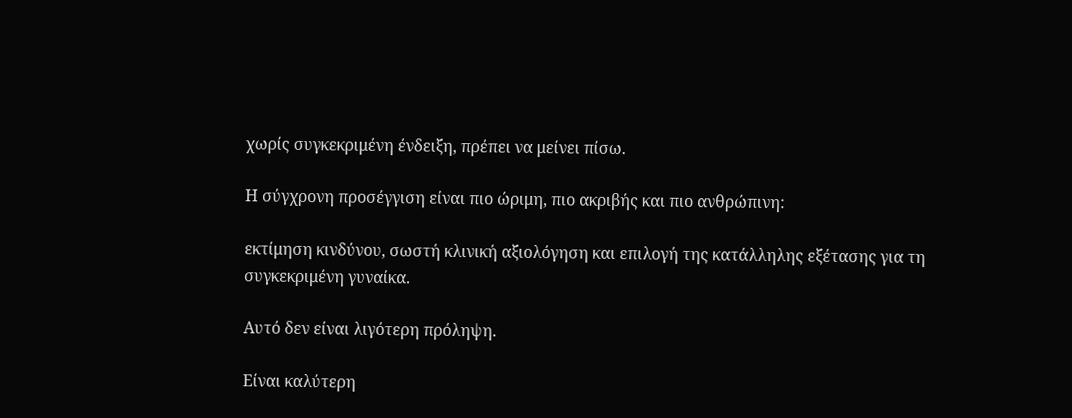χωρίς συγκεκριμένη ένδειξη, πρέπει να μείνει πίσω.

Η σύγχρονη προσέγγιση είναι πιο ώριμη, πιο ακριβής και πιο ανθρώπινη:

εκτίμηση κινδύνου, σωστή κλινική αξιολόγηση και επιλογή της κατάλληλης εξέτασης για τη συγκεκριμένη γυναίκα.

Αυτό δεν είναι λιγότερη πρόληψη.

Είναι καλύτερη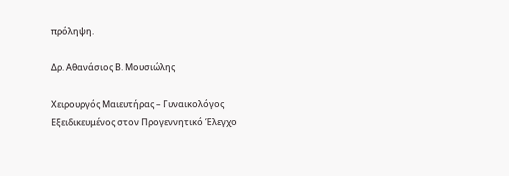πρόληψη.

Δρ. Αθανάσιος Β. Μουσιώλης

Χειρουργός Μαιευτήρας – Γυναικολόγος
Εξειδικευμένος στον Προγεννητικό Έλεγχο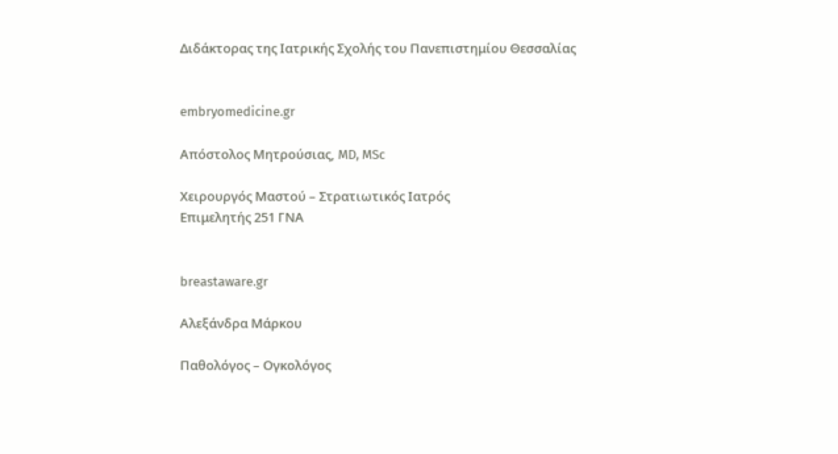Διδάκτορας της Ιατρικής Σχολής του Πανεπιστημίου Θεσσαλίας


embryomedicine.gr

Απόστολος Μητρούσιας, MD, MSc

Χειρουργός Μαστού – Στρατιωτικός Ιατρός
Επιμελητής 251 ΓΝΑ


breastaware.gr

Αλεξάνδρα Μάρκου

Παθολόγος – Ογκολόγος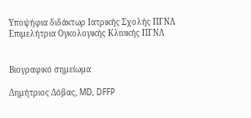Υποψήφια διδάκτωρ Ιατρικής Σχολής ΠΓΝΛ
Επιμελήτρια Ογκολογικής Κλινικής ΠΓΝΛ


Βιογραφικό σημείωμα

Δημήτριος Δόβας, MD, DFFP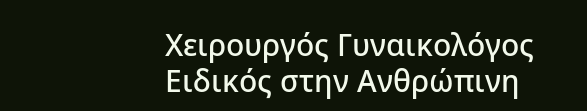Χειρουργός Γυναικολόγος
Ειδικός στην Ανθρώπινη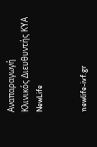Αναπαραγωγή
Κλινικός Διευθυντής ΚΥΑ NewLife


newlife-ivf.gr